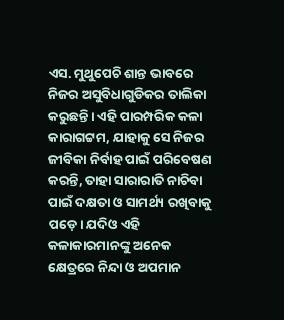ଏସ. ମୁଥୁପେଚି ଶାନ୍ତ ଭାବରେ ନିଜର ଅସୁବିଧାଗୁଡିକର ତାଲିକା କରୁଛନ୍ତି। ଏହି ପାରମ୍ପରିକ କଳା କାରାଗଟ୍ଟମ, ଯାହାକୁ ସେ ନିଜର ଜୀବିକା ନିର୍ବାହ ପାଇଁ ପରିବେଷଣ କରନ୍ତି, ତାହା ସାରାରାତି ନାଚିବା ପାଇଁ ଦକ୍ଷତା ଓ ସାମର୍ଥ୍ୟ ରଖିବାକୁ ପଡ଼େ। ଯଦିଓ ଏହି କଳାକାରମାନଙ୍କୁ ଅନେକ କ୍ଷେତ୍ରରେ ନିନ୍ଦା ଓ ଅପମାନ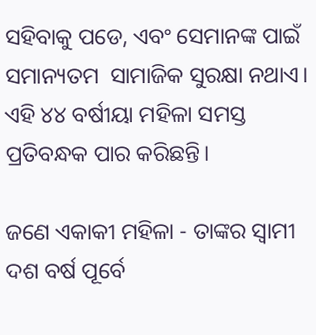ସହିବାକୁ ପଡେ, ଏବଂ ସେମାନଙ୍କ ପାଇଁ ସମାନ୍ୟତମ  ସାମାଜିକ ସୁରକ୍ଷା ନଥାଏ। ଏହି ୪୪ ବର୍ଷୀୟା ମହିଳା ସମସ୍ତ ପ୍ରତିବନ୍ଧକ ପାର କରିଛନ୍ତି।

ଜଣେ ଏକାକୀ ମହିଳା - ତାଙ୍କର ସ୍ୱାମୀ ଦଶ ବର୍ଷ ପୂର୍ବେ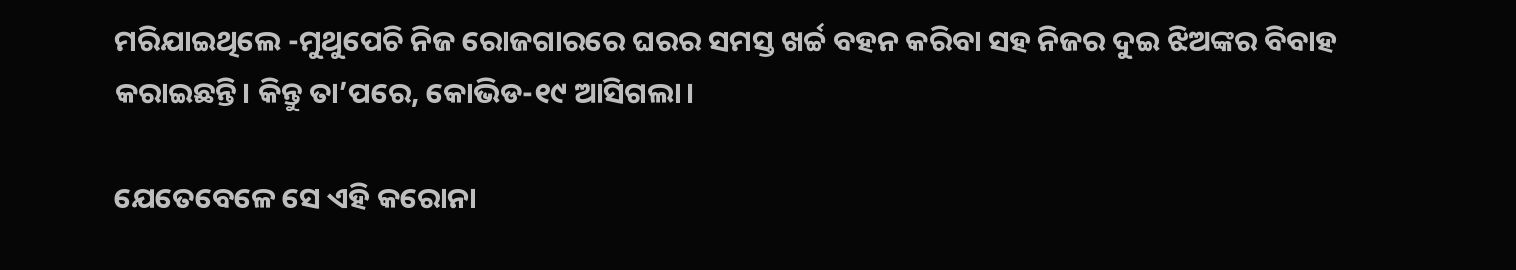ମରିଯାଇଥିଲେ -ମୁଥୁପେଚି ନିଜ ରୋଜଗାରରେ ଘରର ସମସ୍ତ ଖର୍ଚ୍ଚ ବହନ କରିବା ସହ ନିଜର ଦୁଇ ଝିଅଙ୍କର ବିବାହ କରାଇଛନ୍ତି। କିନ୍ତୁ ତା’ପରେ, କୋଭିଡ-୧୯ ଆସିଗଲା।

ଯେତେବେଳେ ସେ ଏହି କରୋନା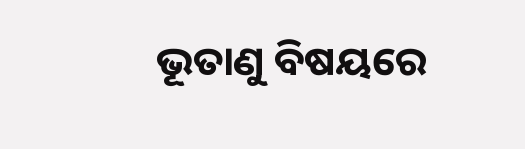ଭୂତାଣୁ ବିଷୟରେ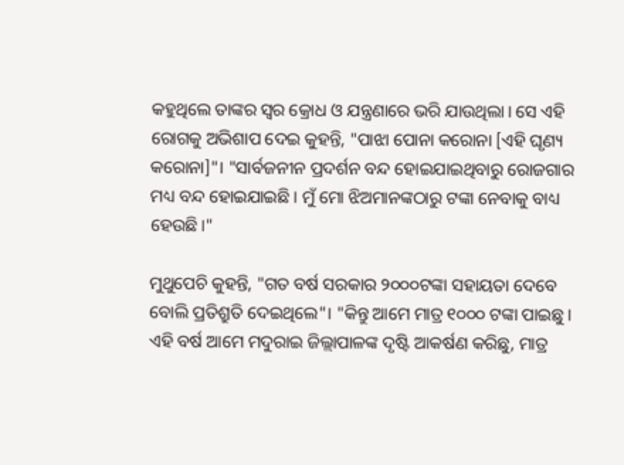କହୁଥିଲେ ତାଙ୍କର ସ୍ୱର କ୍ରୋଧ ଓ ଯନ୍ତ୍ରଣାରେ ଭରି ଯାଉଥିଲା। ସେ ଏହି ରୋଗକୁ ଅଭିଶାପ ଦେଇ କୁହନ୍ତି, "ପାଝା ପୋନା କରୋନା [ଏହି ଘୃଣ୍ୟ କରୋନା]"। "ସାର୍ବଜନୀନ ପ୍ରଦର୍ଶନ ବନ୍ଦ ହୋଇଯାଇଥିବାରୁ ରୋଜଗାର ମଧ୍ୟ ବନ୍ଦ ହୋଇଯାଇଛି। ମୁଁ ମୋ ଝିଅମାନଙ୍କଠାରୁ ଟଙ୍କା ନେବାକୁ ବାଧ୍ୟ ହେଉଛି।"

ମୁଥୁପେଚି କୁହନ୍ତି, "ଗତ ବର୍ଷ ସରକାର ୨୦୦୦ଟଙ୍କା ସହାୟତା ଦେବେ ବୋଲି ପ୍ରତିଶ୍ରୁତି ଦେଇଥିଲେ"। "କିନ୍ତୁ ଆମେ ମାତ୍ର ୧୦୦୦ ଟଙ୍କା ପାଇଛୁ। ଏହି ବର୍ଷ ଆମେ ମଦୁରାଇ ଜିଲ୍ଲାପାଳଙ୍କ ଦୃଷ୍ଟି ଆକର୍ଷଣ କରିଛୁ, ମାତ୍ର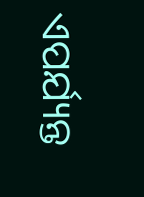ଏପର୍ଯ୍ୟନ୍ତ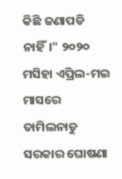କିଛି ଜଣାପଡି ନାହିଁ।" ୨୦୨୦ ମସିହା ଏପ୍ରିଲ-ମଇ ମାସରେ ତାମିଲନାଡୁ ସରକାର ଘୋଷଣା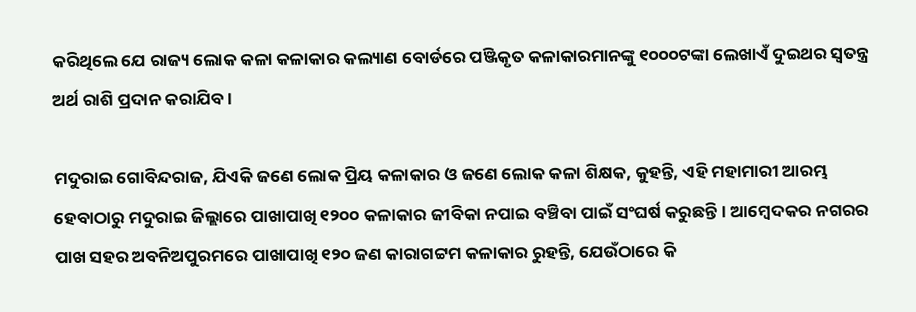କରିଥିଲେ ଯେ ରାଜ୍ୟ ଲୋକ କଳା କଳାକାର କଲ୍ୟାଣ ବୋର୍ଡରେ ପଞ୍ଜିକୃତ କଳାକାରମାନଙ୍କୁ ୧୦୦୦ଟଙ୍କା ଲେଖାଏଁ ଦୁଇଥର ସ୍ୱତନ୍ତ୍ର ଅର୍ଥ ରାଶି ପ୍ରଦାନ କରାଯିବ।

ମଦୁରାଇ ଗୋବିନ୍ଦରାଜ, ଯିଏକି ଜଣେ ଲୋକ ପ୍ରିୟ କଳାକାର ଓ ଜଣେ ଲୋକ କଳା ଶିକ୍ଷକ, କୁହନ୍ତି, ଏହି ମହାମାରୀ ଆରମ୍ଭ ହେବାଠାରୁ ମଦୁରାଇ ଜିଲ୍ଲାରେ ପାଖାପାଖି ୧୨୦୦ କଳାକାର ଜୀବିକା ନପାଇ ବଞ୍ଚିବା ପାଇଁ ସଂଘର୍ଷ କରୁଛନ୍ତି। ଆମ୍ବେଦକର ନଗରର ପାଖ ସହର ଅବନିଅପୁରମରେ ପାଖାପାଖି ୧୨୦ ଜଣ କାରାଗଟ୍ଟମ କଳାକାର ରୁହନ୍ତି, ଯେଉଁଠାରେ କି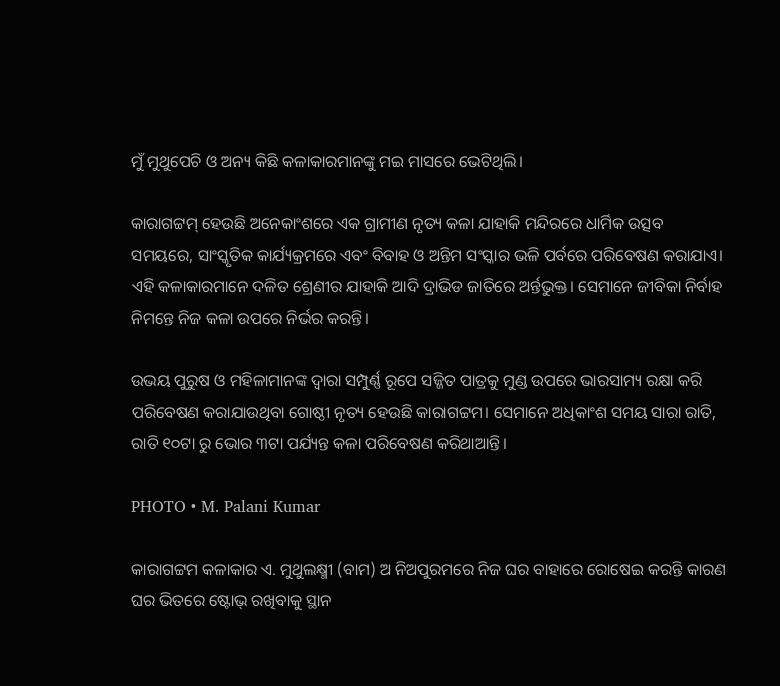ମୁଁ ମୁଥୁପେଚି ଓ ଅନ୍ୟ କିଛି କଳାକାରମାନଙ୍କୁ ମଇ ମାସରେ ଭେଟିଥିଲି।

କାରାଗଟ୍ଟମ୍‍ ହେଉଛି ଅନେକାଂଶରେ ଏକ ଗ୍ରାମୀଣ ନୃତ୍ୟ କଳା ଯାହାକି ମନ୍ଦିରରେ ଧାର୍ମିକ ଉତ୍ସବ ସମୟରେ, ସାଂସ୍କୃତିକ କାର୍ଯ୍ୟକ୍ରମରେ ଏବଂ ବିବାହ ଓ ଅନ୍ତିମ ସଂସ୍କାର ଭଳି ପର୍ବରେ ପରିବେଷଣ କରାଯାଏ। ଏହି କଳାକାରମାନେ ଦଳିତ ଶ୍ରେଣୀର ଯାହାକି ଆଦି ଦ୍ରାଭିଡ ଜାତିରେ ଅର୍ନ୍ତଭୁକ୍ତ। ସେମାନେ ଜୀବିକା ନିର୍ବାହ ନିମନ୍ତେ ନିଜ କଳା ଉପରେ ନିର୍ଭର କରନ୍ତି।

ଉଭୟ ପୁରୁଷ ଓ ମହିଳାମାନଙ୍କ ଦ୍ୱାରା ସମ୍ପୁର୍ଣ୍ଣ ରୂପେ ସଜ୍ଜିତ ପାତ୍ରକୁ ମୁଣ୍ଡ ଉପରେ ଭାରସାମ୍ୟ ରକ୍ଷା କରି ପରିବେଷଣ କରାଯାଉଥିବା ଗୋଷ୍ଠୀ ନୃତ୍ୟ ହେଉଛି କାରାଗଟ୍ଟମ। ସେମାନେ ଅଧିକାଂଶ ସମୟ ସାରା ରାତି, ରାତି ୧୦ଟା ରୁ ଭୋର ୩ଟା ପର୍ଯ୍ୟନ୍ତ କଳା ପରିବେଷଣ କରିଥାଆନ୍ତି।

PHOTO • M. Palani Kumar

କାରାଗଟ୍ଟମ କଳାକାର ଏ. ମୁଥୁଲକ୍ଷ୍ମୀ (ବାମ) ଅ ନିଅପୁରମରେ ନିଜ ଘର ବାହାରେ ରୋଷେଇ କରନ୍ତି କାରଣ ଘର ଭିତରେ ଷ୍ଟୋଭ୍‍ ରଖିବାକୁ ସ୍ଥାନ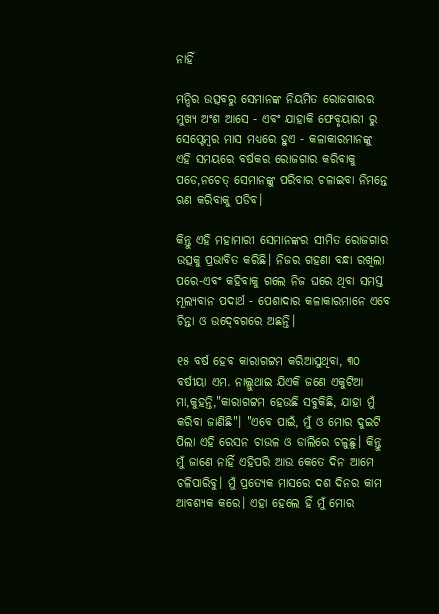ନାହିଁ

ମନ୍ଦିର ଉତ୍ସବରୁ ସେମାନଙ୍କ ନିୟମିତ ରୋଜଗାରର ମୁଖ୍ୟ ଅଂଶ ଆସେ - ଏବଂ ଯାହାକି ଫେବୃୟାରୀ ରୁ ସେପ୍ଟେମ୍ବର ମାସ ମଧ୍ୟରେ ହୁଏ - କଳାକାରମାନଙ୍କୁ ଏହି ସମୟରେ ବର୍ଷକର ରୋଜଗାର କରିବାକୁ ପଡେ,ନଚେତ୍‍ ସେମାନଙ୍କୁ ପରିବାର ଚଳାଇବା ନିମନ୍ତେ ଋଣ କରିବାକୁ ପଡିବ।

କିନ୍ତୁ ଏହି ମହାମାରୀ ସେମାନଙ୍କର ସୀମିତ ରୋଜଗାର ଉତ୍ସକୁ ପ୍ରଭାବିତ କରିଛି। ନିଜର ଗହଣା ବନ୍ଧା ରଖିଲା ପରେ-ଏବଂ କହିବାକୁ ଗଲେ ନିଜ ଘରେ ଥିବା ସମସ୍ତ ମୂଲ୍ୟବାନ ପଦାର୍ଥ - ପେଶାଦାର କଳାକାରମାନେ ଏବେ ଚିନ୍ତା ଓ ଉଦ୍‍ବେଗରେ ଅଛନ୍ତି।

୧୫ ବର୍ଷ ହେବ କାରାଗଟ୍ଟମ କରିଆସୁଥିବା, ୩୦ ବର୍ଷୀୟା ଏମ. ନାଲ୍ଲୁଥାଇ ଯିଏକି ଜଣେ ଏକୁଟିଆ ମା,କୁହନ୍ତି,"କାରାଗଟ୍ଟମ ହେଉଛି ସବୁକିଛି, ଯାହା ମୁଁ କରିବା ଜାଣିଛି"। "ଏବେ ପାଇଁ, ମୁଁ ଓ ମୋର ଦୁଇଟି ପିଲା ଏହି ରେସନ ଚାଉଳ ଓ ଡାଲିରେ ଚଳୁଛୁ। କିନ୍ତୁ ମୁଁ ଜାଣେ ନାହିଁ ଏହିପରି ଆଉ କେତେ ଦିନ ଆମେ ଚଳିପାରିବୁ। ମୁଁ ପ୍ରତ୍ୟେକ ମାସରେ ଦଶ ଦିନର କାମ ଆବଶ୍ୟକ କରେ। ଏହା ହେଲେ ହିଁ ମୁଁ ମୋର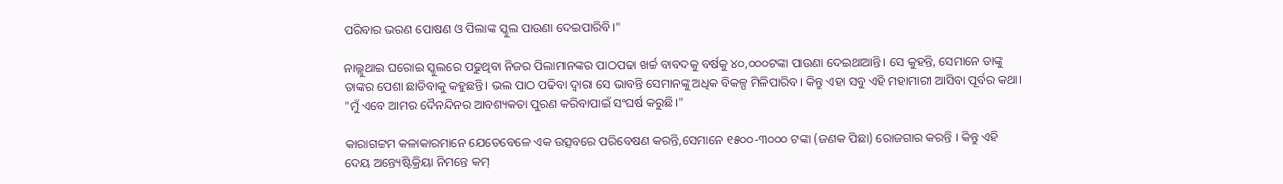ପରିବାର ଭରଣ ପୋଷଣ ଓ ପିଲାଙ୍କ ସ୍କୁଲ ପାଉଣା ଦେଇପାରିବି।"

ନାଲ୍ଲୁଥାଇ ଘରୋଇ ସ୍କୁଲରେ ପଢୁଥିବା ନିଜର ପିଲାମାନଙ୍କର ପାଠପଢା ଖର୍ଚ୍ଚ ବାବଦକୁ ବର୍ଷକୁ ୪୦,୦୦୦ଟଙ୍କା ପାଉଣା ଦେଇଥାଆନ୍ତି। ସେ କୁହନ୍ତି, ସେମାନେ ତାଙ୍କୁ ତାଙ୍କର ପେଶା ଛାଡିବାକୁ କହୁଛନ୍ତି। ଭଲ ପାଠ ପଢିବା ଦ୍ୱାରା ସେ ଭାବନ୍ତି ସେମାନଙ୍କୁ ଅଧିକ ବିକଳ୍ପ ମିଳିପାରିବ। କିନ୍ତୁ ଏହା ସବୁ ଏହି ମହାମାରୀ ଆସିବା ପୂର୍ବର କଥା। "ମୁଁ ଏବେ ଆମର ଦୈନନ୍ଦିନର ଆବଶ୍ୟକତା ପୁରଣ କରିବାପାଇଁ ସଂଘର୍ଷ କରୁଛି।"

କାରାଗଟ୍ଟମ କଳାକାରମାନେ ଯେତେବେଳେ ଏକ ଉତ୍ସବରେ ପରିବେଷଣ କରନ୍ତି,ସେମାନେ ୧୫୦୦-୩୦୦୦ ଟଙ୍କା (ଜଣକ ପିଛା) ରୋଜଗାର କରନ୍ତି । କିନ୍ତୁ ଏହି ଦେୟ ଅନ୍ତ୍ୟେଷ୍ଟିକ୍ରିୟା ନିମନ୍ତେ କମ୍‍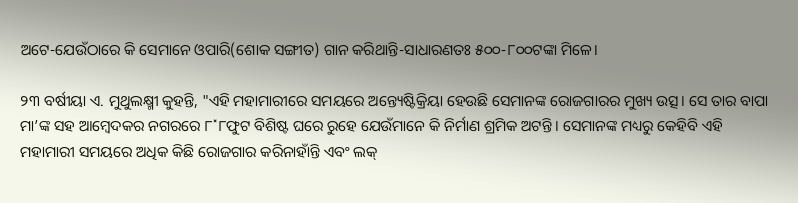ଅଟେ-ଯେଉଁଠାରେ କି ସେମାନେ ଓପାରି(ଶୋକ ସଙ୍ଗୀତ) ଗାନ କରିଥାନ୍ତି-ସାଧାରଣତଃ ୫୦୦-୮୦୦ଟଙ୍କା ମିଳେ।

୨୩ ବର୍ଷୀୟା ଏ. ମୁଥୁଲକ୍ଷ୍ମୀ କୁହନ୍ତି, "ଏହି ମହାମାରୀରେ ସମୟରେ ଅନ୍ତ୍ୟେଷ୍ଟିକ୍ରିୟା ହେଉଛି ସେମାନଙ୍କ ରୋଜଗାରର ମୁଖ୍ୟ ଉତ୍ସ। ସେ ତାର ବାପା ମା’ଙ୍କ ସହ ଆମ୍ବେଦକର ନଗରରେ ୮˟୮ଫୁଟ ବିଶିଷ୍ଟ ଘରେ ରୁହେ ଯେଉଁମାନେ କି ନିର୍ମାଣ ଶ୍ରମିକ ଅଟନ୍ତି। ସେମାନଙ୍କ ମଧ୍ୟରୁ କେହିବି ଏହି ମହାମାରୀ ସମୟରେ ଅଧିକ କିଛି ରୋଜଗାର କରିନାହାଁନ୍ତି ଏବଂ ଲକ୍‍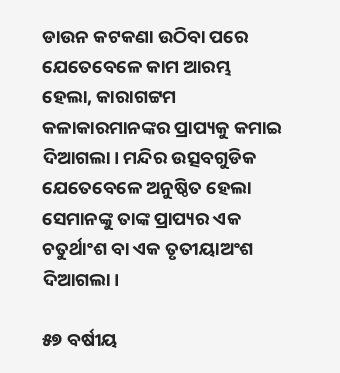ଡାଉନ କଟକଣା ଉଠିବା ପରେ ଯେତେବେଳେ କାମ ଆରମ୍ଭ ହେଲା, କାରାଗଟ୍ଟମ କଳାକାରମାନଙ୍କର ପ୍ରାପ୍ୟକୁ କମାଇ ଦିଆଗଲା। ମନ୍ଦିର ଉତ୍ସବଗୁଡିକ ଯେତେବେଳେ ଅନୁଷ୍ଠିତ ହେଲା ସେମାନଙ୍କୁ ତାଙ୍କ ପ୍ରାପ୍ୟର ଏକ ଚତୁର୍ଥାଂଶ ବା ଏକ ତୃତୀୟାଅଂଶ ଦିଆଗଲା।

୫୭ ବର୍ଷୀୟ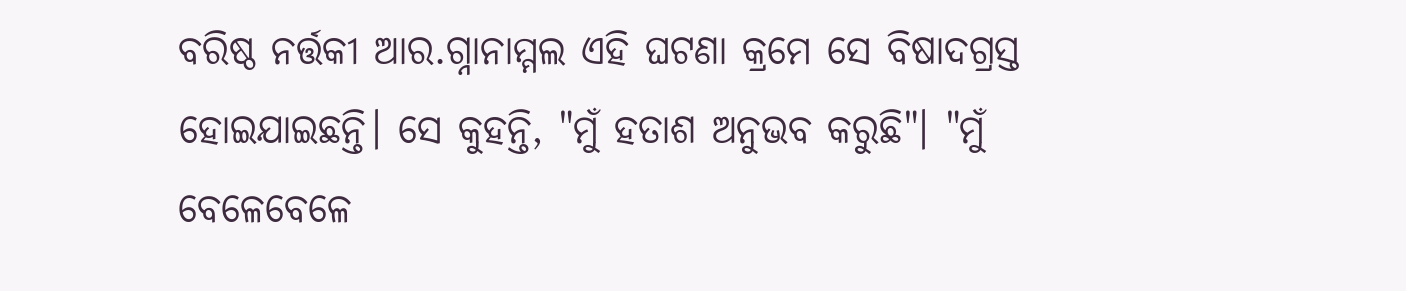ବରିଷ୍ଠ ନର୍ତ୍ତକୀ ଆର.ଗ୍ନାନାମ୍ମଲ ଏହି ଘଟଣା କ୍ରମେ ସେ ବିଷାଦଗ୍ରସ୍ତ ହୋଇଯାଇଛନ୍ତି। ସେ କୁହନ୍ତି, "ମୁଁ ହତାଶ ଅନୁଭବ କରୁଛି"। "ମୁଁ ବେଳେବେଳେ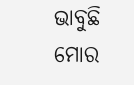ଭାବୁଛି ମୋର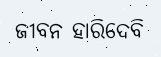ଜୀବନ ହାରିଦେବି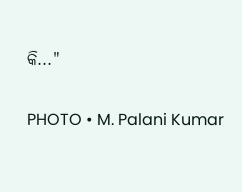କି..."

PHOTO • M. Palani Kumar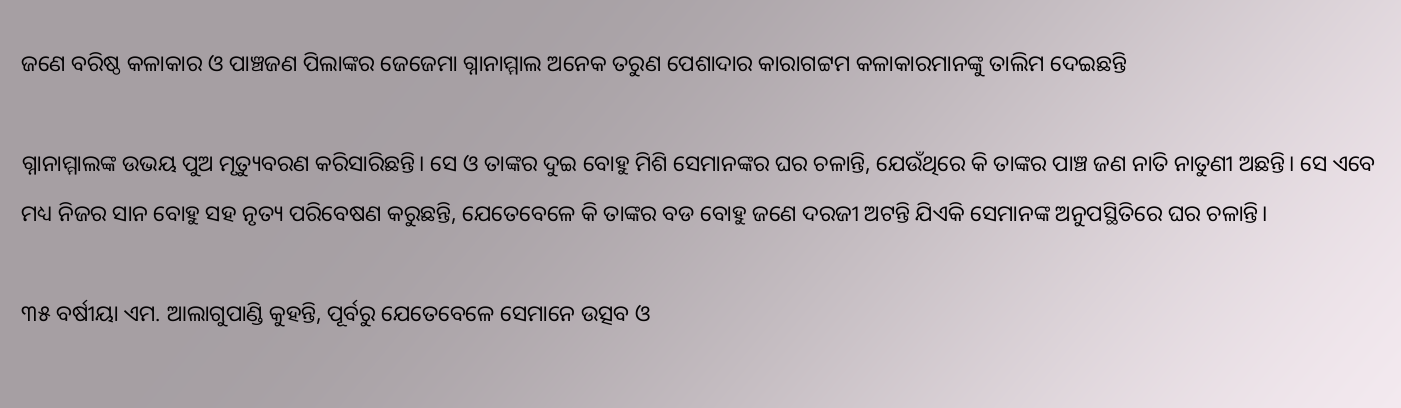ଜଣେ ବରିଷ୍ଠ କଳାକାର ଓ ପାଞ୍ଚଜଣ ପିଲାଙ୍କର ଜେଜେମା ଗ୍ନାନାମ୍ମାଲ ଅନେକ ତରୁଣ ପେଶାଦାର କାରାଗଟ୍ଟମ କଳାକାରମାନଙ୍କୁ ତାଲିମ ଦେଇଛନ୍ତି

ଗ୍ନାନାମ୍ମାଲଙ୍କ ଉଭୟ ପୁଅ ମୃତ୍ୟୁବରଣ କରିସାରିଛନ୍ତି। ସେ ଓ ତାଙ୍କର ଦୁଇ ବୋହୁ ମିଶି ସେମାନଙ୍କର ଘର ଚଳାନ୍ତି, ଯେଉଁଥିରେ କି ତାଙ୍କର ପାଞ୍ଚ ଜଣ ନାତି ନାତୁଣୀ ଅଛନ୍ତି। ସେ ଏବେ ମଧ୍ୟ ନିଜର ସାନ ବୋହୁ ସହ ନୃତ୍ୟ ପରିବେଷଣ କରୁଛନ୍ତି, ଯେତେବେଳେ କି ତାଙ୍କର ବଡ ବୋହୁ ଜଣେ ଦରଜୀ ଅଟନ୍ତି ଯିଏକି ସେମାନଙ୍କ ଅନୁପସ୍ଥିତିରେ ଘର ଚଳାନ୍ତି।

୩୫ ବର୍ଷୀୟା ଏମ. ଆଲାଗୁପାଣ୍ଡି କୁହନ୍ତି, ପୂର୍ବରୁ ଯେତେବେଳେ ସେମାନେ ଉତ୍ସବ ଓ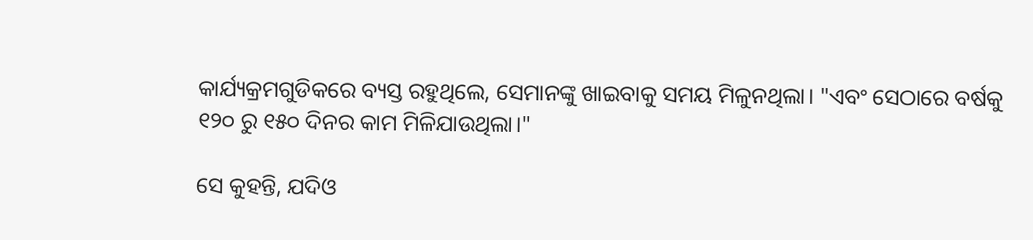କାର୍ଯ୍ୟକ୍ରମଗୁଡିକରେ ବ୍ୟସ୍ତ ରହୁଥିଲେ, ସେମାନଙ୍କୁ ଖାଇବାକୁ ସମୟ ମିଳୁନଥିଲା। "ଏବଂ ସେଠାରେ ବର୍ଷକୁ ୧୨୦ ରୁ ୧୫୦ ଦିନର କାମ ମିଳିଯାଉଥିଲା।"

ସେ କୁହନ୍ତି, ଯଦିଓ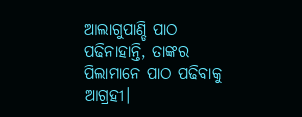ଆଲାଗୁପାଣ୍ଡି ପାଠ ପଢିନାହାନ୍ତି, ତାଙ୍କର ପିଲାମାନେ ପାଠ ପଢିବାକୁ ଆଗ୍ରହୀ।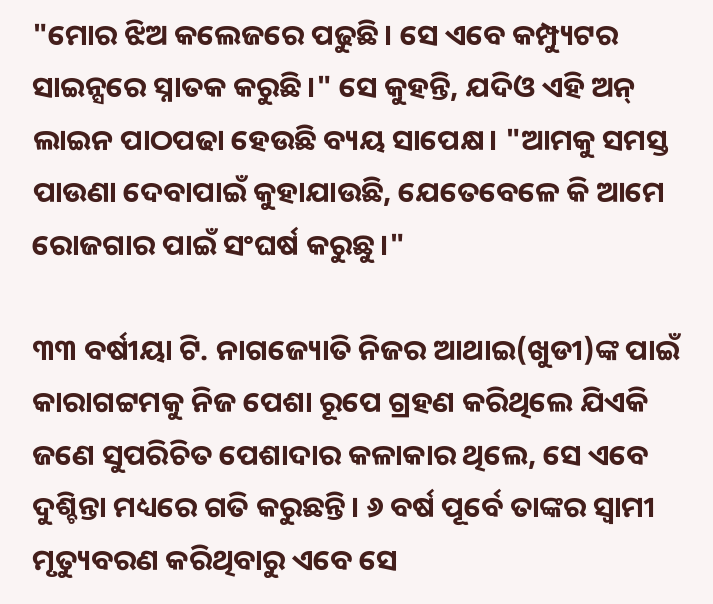"ମୋର ଝିଅ କଲେଜରେ ପଢୁଛି। ସେ ଏବେ କମ୍ପ୍ୟୁଟର ସାଇନ୍ସରେ ସ୍ନାତକ କରୁଛି।" ସେ କୁହନ୍ତି, ଯଦିଓ ଏହି ଅନ୍‍ ଲାଇନ ପାଠପଢା ହେଉଛି ବ୍ୟୟ ସାପେକ୍ଷ। "ଆମକୁ ସମସ୍ତ ପାଉଣା ଦେବାପାଇଁ କୁହାଯାଉଛି, ଯେତେବେଳେ କି ଆମେ ରୋଜଗାର ପାଇଁ ସଂଘର୍ଷ କରୁଛୁ।"

୩୩ ବର୍ଷୀୟା ଟି. ନାଗଜ୍ୟୋତି ନିଜର ଆଥାଇ(ଖୁଡୀ)ଙ୍କ ପାଇଁ କାରାଗଟ୍ଟମକୁ ନିଜ ପେଶା ରୂପେ ଗ୍ରହଣ କରିଥିଲେ ଯିଏକି ଜଣେ ସୁପରିଚିତ ପେଶାଦାର କଳାକାର ଥିଲେ, ସେ ଏବେ ଦୁଶ୍ଚିନ୍ତା ମଧ୍ୟରେ ଗତି କରୁଛନ୍ତି। ୬ ବର୍ଷ ପୂର୍ବେ ତାଙ୍କର ସ୍ୱାମୀ ମୃତ୍ୟୁବରଣ କରିଥିବାରୁ ଏବେ ସେ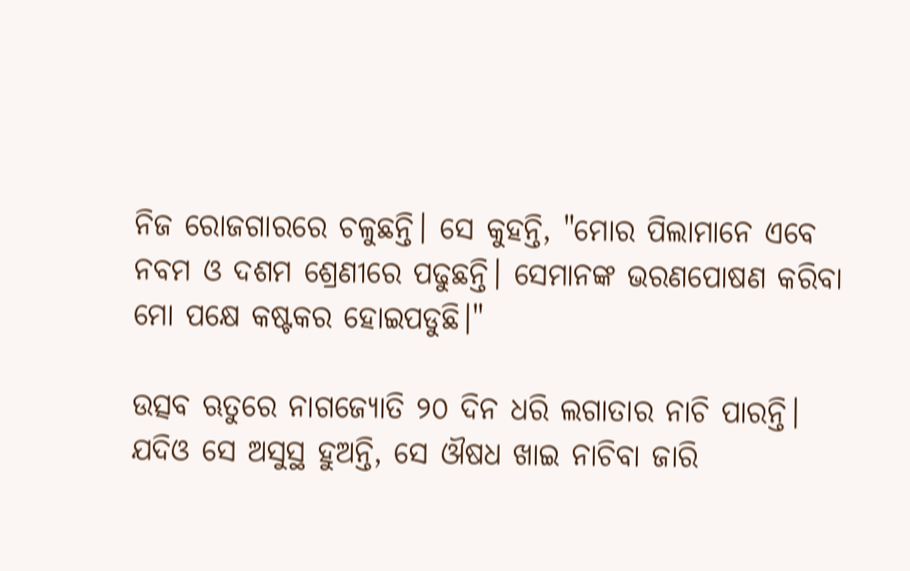ନିଜ ରୋଜଗାରରେ ଚଳୁଛନ୍ତି। ସେ କୁହନ୍ତି, "ମୋର ପିଲାମାନେ ଏବେ ନବମ ଓ ଦଶମ ଶ୍ରେଣୀରେ ପଢୁଛନ୍ତି। ସେମାନଙ୍କ ଭରଣପୋଷଣ କରିବା ମୋ ପକ୍ଷେ କଷ୍ଟକର ହୋଇପଡୁଛି।"

ଉତ୍ସବ ଋତୁରେ ନାଗଜ୍ୟୋତି ୨୦ ଦିନ ଧରି ଲଗାତାର ନାଚି ପାରନ୍ତି। ଯଦିଓ ସେ ଅସୁସ୍ଥ ହୁଅନ୍ତି, ସେ ଔଷଧ ଖାଇ ନାଚିବା ଜାରି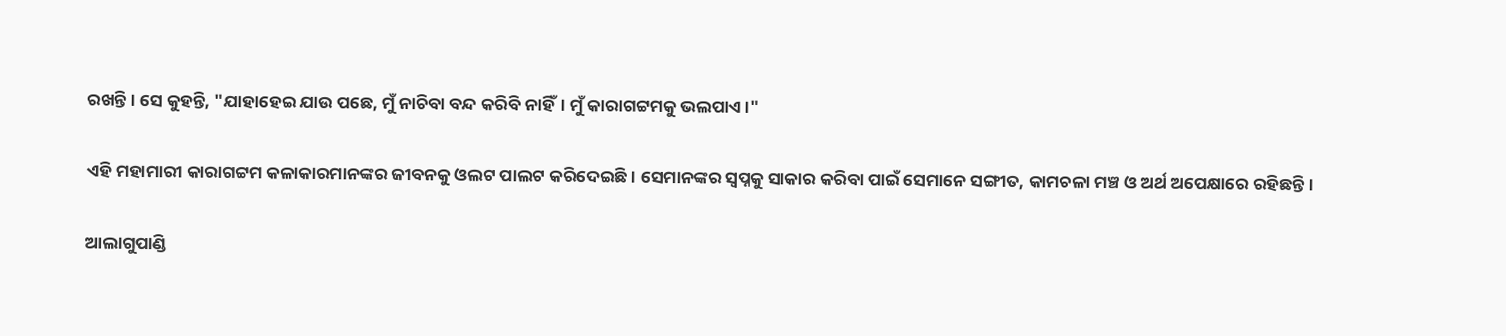ରଖନ୍ତି। ସେ କୁହନ୍ତି, "ଯାହାହେଇ ଯାଉ ପଛେ, ମୁଁ ନାଚିବା ବନ୍ଦ କରିବି ନାହିଁ। ମୁଁ କାରାଗଟ୍ଟମକୁ ଭଲପାଏ।"

ଏହି ମହାମାରୀ କାରାଗଟ୍ଟମ କଳାକାରମାନଙ୍କର ଜୀବନକୁ ଓଲଟ ପାଲଟ କରିଦେଇଛି। ସେମାନଙ୍କର ସ୍ୱପ୍ନକୁ ସାକାର କରିବା ପାଇଁ ସେମାନେ ସଙ୍ଗୀତ, କାମଚଳା ମଞ୍ଚ ଓ ଅର୍ଥ ଅପେକ୍ଷାରେ ରହିଛନ୍ତି।

ଆଲାଗୁପାଣ୍ଡି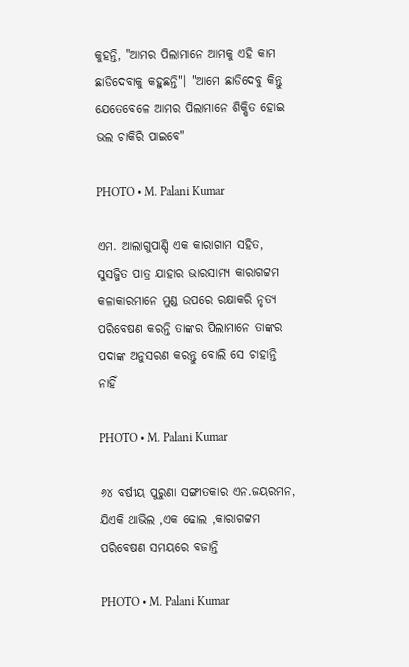କୁହନ୍ତି, "ଆମର ପିଲାମାନେ ଆମକୁ ଏହି କାମ ଛାଡିଦେବାକୁ କହୁଛନ୍ତି"। "ଆମେ ଛାଡିଦେବୁ କିନ୍ତୁ ଯେତେବେଳେ ଆମର ପିଲାମାନେ ଶିକ୍ଷିତ ହୋଇ ଭଲ ଚାକିରି ପାଇବେ"

PHOTO • M. Palani Kumar

ଏମ. ଆଲାଗୁପାଣ୍ଡି ଏକ କାରାଗାମ ସହିତ, ସୁସଜ୍ଜିତ ପାତ୍ର ଯାହାର ଭାରସାମ୍ୟ କାରାଗଟ୍ଟମ କଳାକାରମାନେ ମୁଣ୍ଡ ଉପରେ ରକ୍ଷାକରି ନୃତ୍ୟ ପରିବେଷଣ କରନ୍ତି ତାଙ୍କର ପିଲାମାନେ ତାଙ୍କର ପଦାଙ୍କ ଅନୁସରଣ କରନ୍ତୁ ବୋଲି ସେ ଚାହାନ୍ତି ନାହିଁ

PHOTO • M. Palani Kumar

୬୪ ବର୍ଷୀୟ ପୁରୁଣା ସଙ୍ଗୀତକାର ଏନ.ଜୟରମନ, ଯିଏକି ଥାଭିଲ ,ଏକ ଢୋଲ ,କାରାଗଟ୍ଟମ ପରିବେଷଣ ସମୟରେ ବଜାନ୍ତି

PHOTO • M. Palani Kumar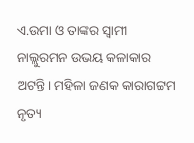ଏ.ଉମା ଓ ତାଙ୍କର ସ୍ୱାମୀ ନାଲ୍ଲୁରମନ ଉଭୟ କଳାକାର ଅଟନ୍ତି। ମହିଳା ଜଣକ କାରାଗଟ୍ଟମ ନୃତ୍ୟ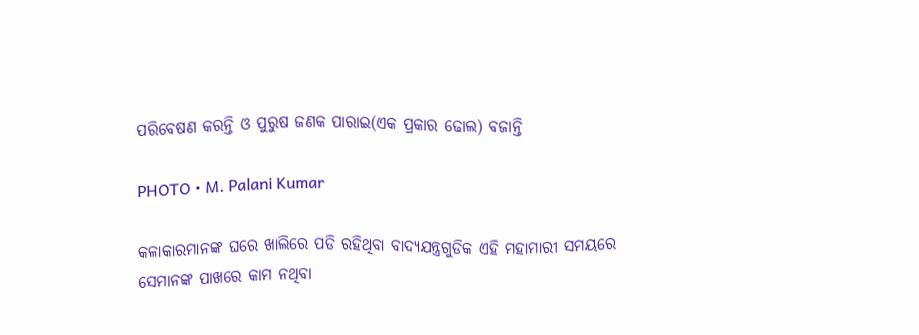ପରିବେଷଣ କରନ୍ତି ଓ ପୁରୁଷ ଜଣକ ପାରାଇ(ଏକ ପ୍ରକାର ଢୋଲ) ବଜାନ୍ତି

PHOTO • M. Palani Kumar

କଳାକାରମାନଙ୍କ ଘରେ ଖାଲିରେ ପଡି ରହିଥିବା ବାଦ୍ୟଯନ୍ତ୍ରଗୁଡିକ ଏହି ମହାମାରୀ ସମୟରେ ସେମାନଙ୍କ ପାଖରେ କାମ ନଥିବା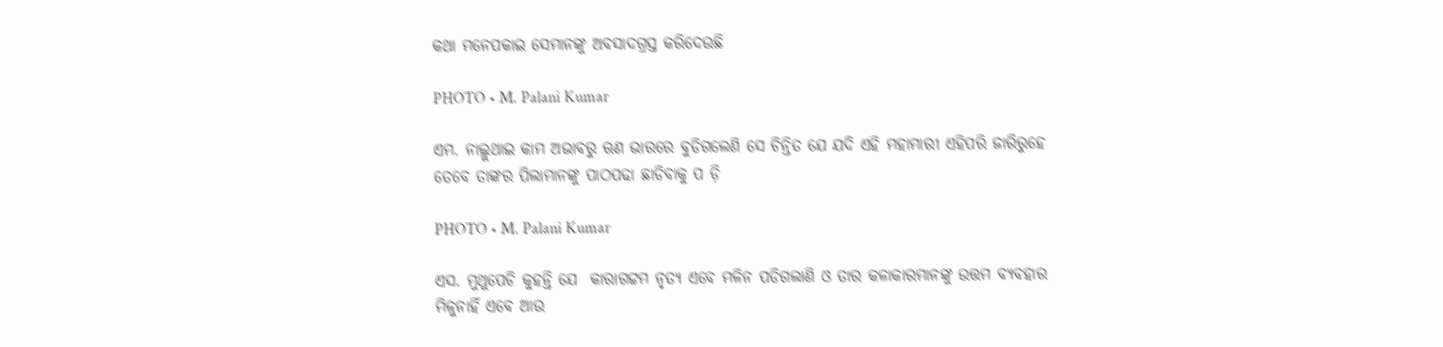କଥା ମନେପକାଇ ସେମାନଙ୍କୁ ଅବସାଦଗ୍ରସ୍ତ କରିଦେଉଛି

PHOTO • M. Palani Kumar

ଏମ. ନାଲ୍ଲୁଥାଇ କାମ ଅଭାବରୁ ଋଣ ଭାରରେ ବୁଡିଗଲେଣି ସେ ଚିନ୍ତିତ ଯେ ଯଦି ଏହି ମହାମାରୀ ଏହିପରି ଜାରିରୁହେ ତେବେ ତାଙ୍କର ପିଲାମାନଙ୍କୁ ପାଠପଢା ଛାଡିବାକୁ ପ ଡ଼ି

PHOTO • M. Palani Kumar

ଏସ. ମୁଥୁପେଚି କୁହନ୍ତି ଯେ  କାରାଗଟ୍ଟମ ନୃତ୍ୟ ଏବେ ମଳିନ ପଡିଗଲାଣି ଓ ତାର କଳାକାରମାନଙ୍କୁ ଉତ୍ତମ ବ୍ୟବହାର ମିଳୁନାହିଁ ଏବେ ଆଉ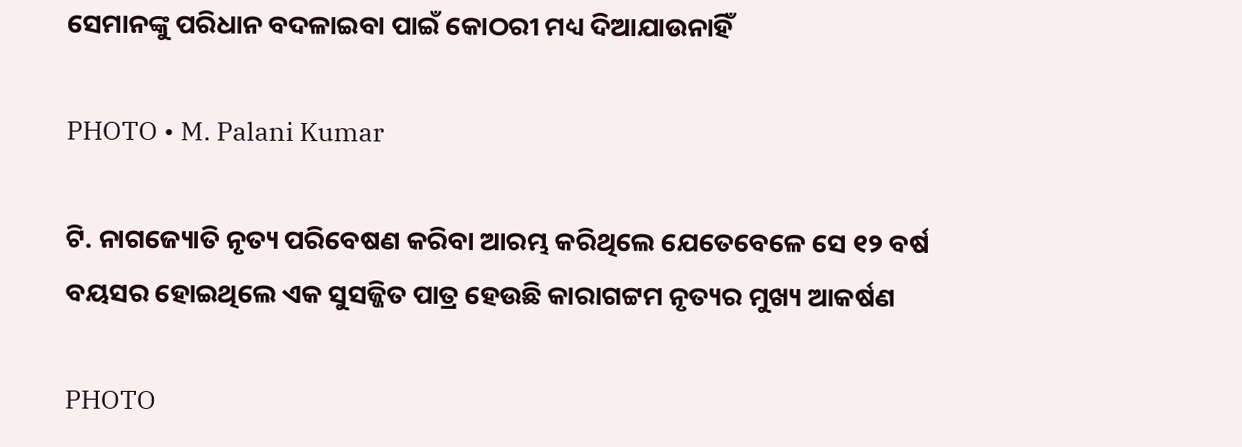ସେମାନଙ୍କୁ ପରିଧାନ ବଦଳାଇବା ପାଇଁ କୋଠରୀ ମଧ୍ୟ ଦିଆଯାଉନାହିଁ

PHOTO • M. Palani Kumar

ଟି. ନାଗଜ୍ୟୋତି ନୃତ୍ୟ ପରିବେଷଣ କରିବା ଆରମ୍ଭ କରିଥିଲେ ଯେତେବେଳେ ସେ ୧୨ ବର୍ଷ ବୟସର ହୋଇଥିଲେ ଏକ ସୁସଜ୍ଜିତ ପାତ୍ର ହେଉଛି କାରାଗଟ୍ଟମ ନୃତ୍ୟର ମୁଖ୍ୟ ଆକର୍ଷଣ

PHOTO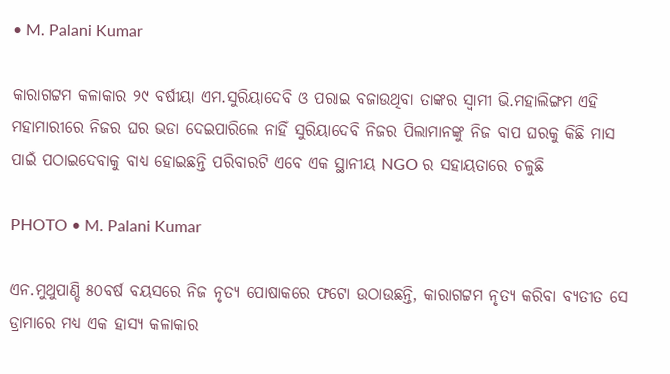• M. Palani Kumar

କାରାଗଟ୍ଟମ କଳାକାର ୨୯ ବର୍ଷୀୟା ଏମ.ସୁରିୟାଦେବି ଓ ପରାଇ ବଜାଉଥିବା ତାଙ୍କର ସ୍ୱାମୀ ଭି.ମହାଲିଙ୍ଗମ ଏହି ମହାମାରୀରେ ନିଜର ଘର ଭଡା ଦେଇପାରିଲେ ନାହିଁ ସୁରିୟାଦେବି ନିଜର ପିଲାମାନଙ୍କୁ ନିଜ ବାପ ଘରକୁ କିଛି ମାସ ପାଇଁ ପଠାଇଦେବାକୁ ବାଧ୍ୟ ହୋଇଛନ୍ତି ପରିବାରଟି ଏବେ ଏକ ସ୍ଥାନୀୟ NGO ର ସହାୟତାରେ ଚଳୁଛି

PHOTO • M. Palani Kumar

ଏନ.ମୁଥୁପାଣ୍ଡି ୫୦ବର୍ଷ ବୟସରେ ନିଜ ନୃତ୍ୟ ପୋଷାକରେ ଫଟୋ ଉଠାଉଛନ୍ତି, କାରାଗଟ୍ଟମ ନୃତ୍ୟ କରିବା ବ୍ୟତୀତ ସେ ଡ୍ରାମାରେ ମଧ୍ୟ ଏକ ହାସ୍ୟ କଳାକାର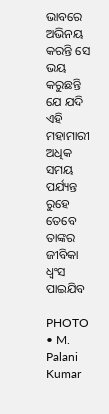ଭାବରେ ଅଭିନୟ କରନ୍ତି ସେ ଭୟ କରୁଛନ୍ତି  ଯେ ଯଦି ଏହି ମହାମାରୀ ଅଧିକ ସମୟ ପର୍ଯ୍ୟନ୍ତ ରୁହେ ତେବେ ତାଙ୍କର ଜୀବିକା ଧ୍ୱଂସ ପାଇଯିବ

PHOTO • M. Palani Kumar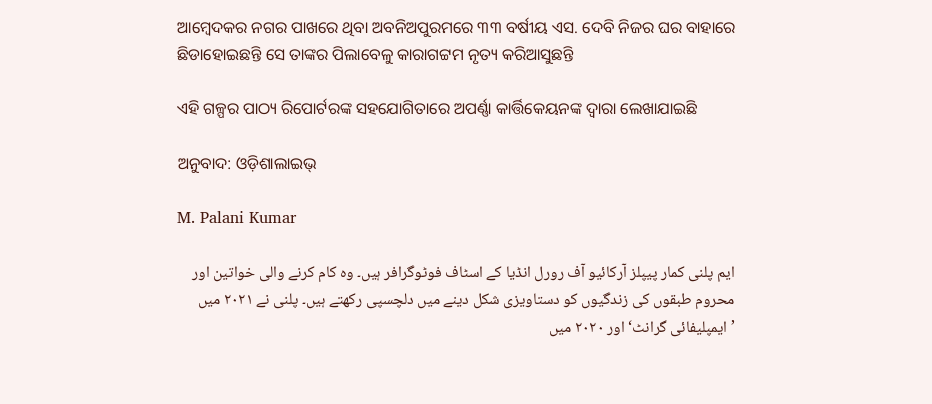ଆମ୍ବେଦକର ନଗର ପାଖରେ ଥିବା ଅବନିଅପୁରମରେ ୩୩ ବର୍ଷୀୟ ଏସ. ଦେବି ନିଜର ଘର ବାହାରେ ଛିଡାହୋଇଛନ୍ତି ସେ ତାଙ୍କର ପିଲାବେଳୁ କାରାଗଟ୍ଟମ ନୃତ୍ୟ କରିଆସୁଛନ୍ତି

ଏହି ଗଳ୍ପର ପାଠ୍ୟ ରିପୋର୍ଟରଙ୍କ ସହଯୋଗିତାରେ ଅପର୍ଣ୍ଣା କାର୍ତ୍ତିକେୟନଙ୍କ ଦ୍ୱାରା ଲେଖାଯାଇଛି

ଅନୁବାଦ: ଓଡ଼ିଶାଲାଇଭ୍‍

M. Palani Kumar

ایم پلنی کمار پیپلز آرکائیو آف رورل انڈیا کے اسٹاف فوٹوگرافر ہیں۔ وہ کام کرنے والی خواتین اور محروم طبقوں کی زندگیوں کو دستاویزی شکل دینے میں دلچسپی رکھتے ہیں۔ پلنی نے ۲۰۲۱ میں ’ایمپلیفائی گرانٹ‘ اور ۲۰۲۰ میں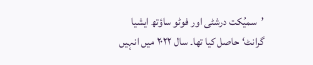’سمیُکت درشٹی اور فوٹو ساؤتھ ایشیا گرانٹ‘ حاصل کیا تھا۔ سال ۲۰۲۲ میں انہیں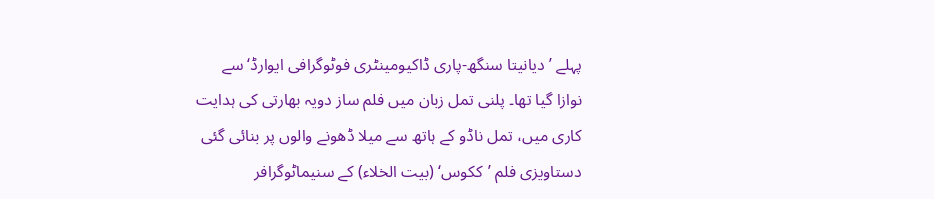پہلے ’دیانیتا سنگھ-پاری ڈاکیومینٹری فوٹوگرافی ایوارڈ‘ سے نوازا گیا تھا۔ پلنی تمل زبان میں فلم ساز دویہ بھارتی کی ہدایت کاری میں، تمل ناڈو کے ہاتھ سے میلا ڈھونے والوں پر بنائی گئی دستاویزی فلم ’ککوس‘ (بیت الخلاء) کے سنیماٹوگرافر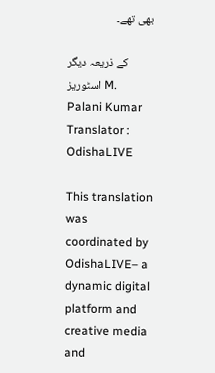بھی تھے۔

کے ذریعہ دیگر اسٹوریز M. Palani Kumar
Translator : OdishaLIVE

This translation was coordinated by OdishaLIVE– a dynamic digital platform and creative media and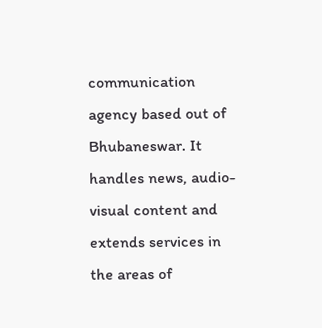communication agency based out of Bhubaneswar. It handles news, audio-visual content and extends services in the areas of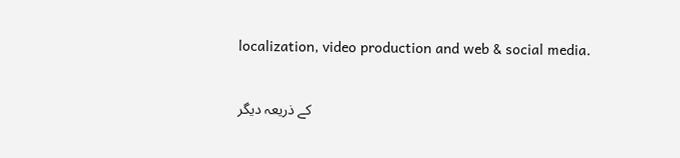localization, video production and web & social media.

کے ذریعہ دیگر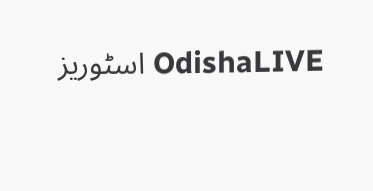اسٹوریز OdishaLIVE